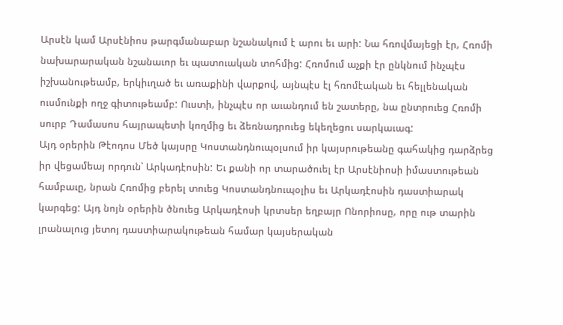Արսէն կամ Արսէնիոս թարգմանաբար նշանակում է արու եւ արի: Նա հռովմայեցի էր, Հռոմի նախարարական նշանաւոր եւ պատուական տոհմից: Հռոմում աչքի էր ընկնում ինչպէս իշխանութեամբ, երկիւղած եւ առաքինի վարքով, այնպէս էլ հռոմէական եւ հելլենական ուսմունքի ողջ գիտութեամբ: Ուստի, ինչպէս որ աւանդում են շատերը, նա ընտրուեց Հռոմի սուրբ Դամասոս հայրապետի կողմից եւ ձեռնադրուեց եկեղեցու սարկաւագ:
Այդ օրերին Թէոդոս Մեծ կայսրը Կոստանդնուպօլսում իր կայսրութեանը գահակից դարձրեց իր վեցամեայ որդուն՝ Արկադէոսին: Եւ քանի որ տարածուել էր Արսէնիոսի իմաստութեան համբաւը, նրան Հռոմից բերել տուեց Կոստանդնուպօլիս եւ Արկադէոսին դաստիարակ կարգեց: Այդ նոյն օրերին ծնուեց Արկադէոսի կրտսեր եղբայր Ոնորիոսը, որը ութ տարին լրանալուց յետոյ դաստիարակութեան համար կայսերական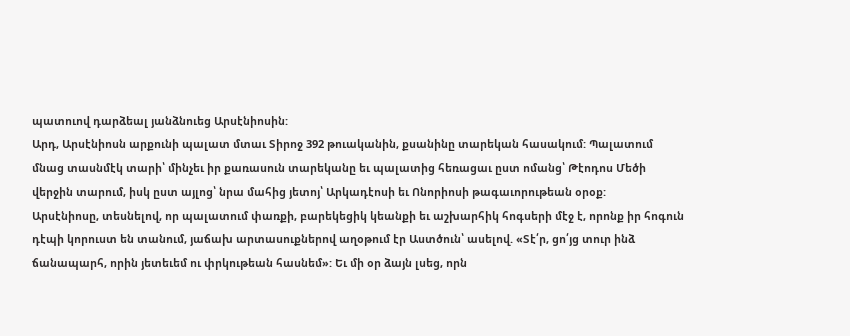պատուով դարձեալ յանձնուեց Արսէնիոսին:
Արդ, Արսէնիոսն արքունի պալատ մտաւ Տիրոջ 392 թուականին, քսանինը տարեկան հասակում: Պալատում մնաց տասնմէկ տարի՝ մինչեւ իր քառասուն տարեկանը եւ պալատից հեռացաւ ըստ ոմանց՝ Թէոդոս Մեծի վերջին տարում, իսկ ըստ այլոց՝ նրա մահից յետոյ՝ Արկադէոսի եւ Ոնորիոսի թագաւորութեան օրօք:
Արսէնիոսը, տեսնելով, որ պալատում փառքի, բարեկեցիկ կեանքի եւ աշխարհիկ հոգսերի մէջ է, որոնք իր հոգուն դէպի կորուստ են տանում, յաճախ արտասուքներով աղօթում էր Աստծուն՝ ասելով. «Տէ՛ր, ցո՛յց տուր ինձ ճանապարհ, որին յետեւեմ ու փրկութեան հասնեմ»: Եւ մի օր ձայն լսեց, որն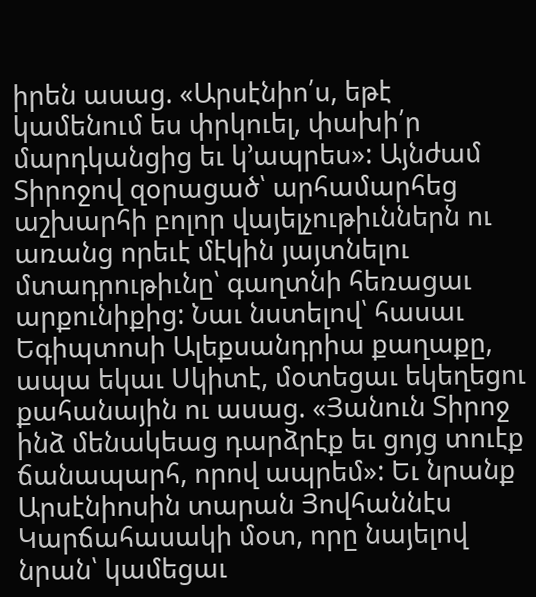իրեն ասաց. «Արսէնիո՛ս, եթէ կամենում ես փրկուել, փախի՛ր մարդկանցից եւ կ՚ապրես»: Այնժամ Տիրոջով զօրացած՝ արհամարհեց աշխարհի բոլոր վայելչութիւններն ու առանց որեւէ մէկին յայտնելու մտադրութիւնը՝ գաղտնի հեռացաւ արքունիքից: Նաւ նստելով՝ հասաւ Եգիպտոսի Ալեքսանդրիա քաղաքը, ապա եկաւ Սկիտէ, մօտեցաւ եկեղեցու քահանային ու ասաց. «Յանուն Տիրոջ ինձ մենակեաց դարձրէք եւ ցոյց տուէք ճանապարհ, որով ապրեմ»: Եւ նրանք Արսէնիոսին տարան Յովհաննէս Կարճահասակի մօտ, որը նայելով նրան՝ կամեցաւ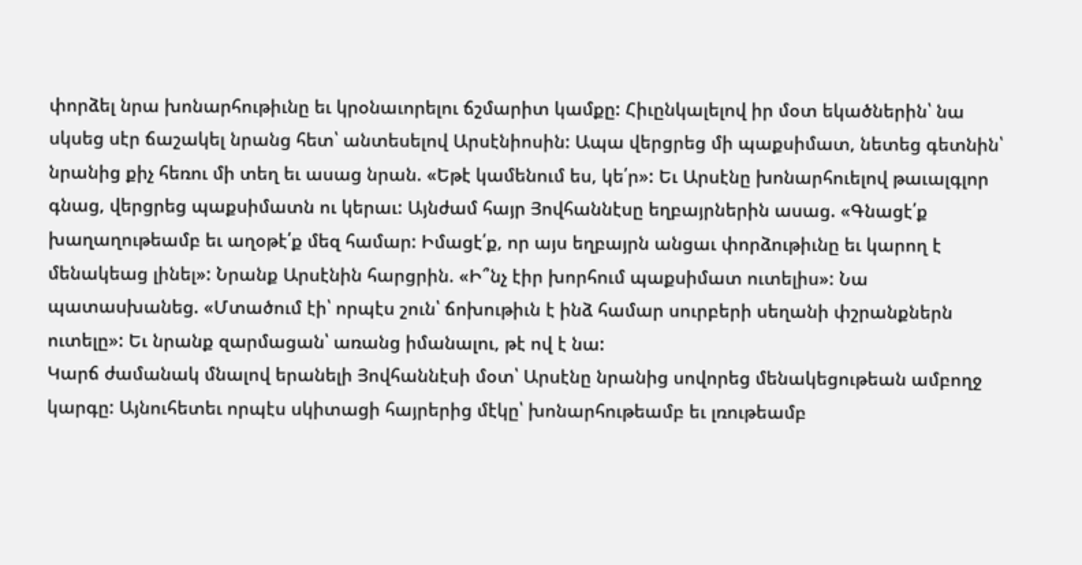փորձել նրա խոնարհութիւնը եւ կրօնաւորելու ճշմարիտ կամքը: Հիւընկալելով իր մօտ եկածներին՝ նա սկսեց սէր ճաշակել նրանց հետ՝ անտեսելով Արսէնիոսին: Ապա վերցրեց մի պաքսիմատ, նետեց գետնին՝ նրանից քիչ հեռու մի տեղ եւ ասաց նրան. «Եթէ կամենում ես, կե՛ր»: Եւ Արսէնը խոնարհուելով թաւալգլոր գնաց, վերցրեց պաքսիմատն ու կերաւ: Այնժամ հայր Յովհաննէսը եղբայրներին ասաց. «Գնացէ՛ք խաղաղութեամբ եւ աղօթէ՛ք մեզ համար: Իմացէ՛ք, որ այս եղբայրն անցաւ փորձութիւնը եւ կարող է մենակեաց լինել»: Նրանք Արսէնին հարցրին. «Ի՞նչ էիր խորհում պաքսիմատ ուտելիս»: Նա պատասխանեց. «Մտածում էի՝ որպէս շուն՝ ճոխութիւն է ինձ համար սուրբերի սեղանի փշրանքներն ուտելը»: Եւ նրանք զարմացան՝ առանց իմանալու, թէ ով է նա:
Կարճ ժամանակ մնալով երանելի Յովհաննէսի մօտ՝ Արսէնը նրանից սովորեց մենակեցութեան ամբողջ կարգը: Այնուհետեւ որպէս սկիտացի հայրերից մէկը՝ խոնարհութեամբ եւ լռութեամբ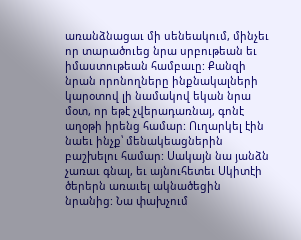առանձնացաւ մի սենեակում, մինչեւ որ տարածուեց նրա սրբութեան եւ իմաստութեան համբաւը: Քանզի նրան որոնողները ինքնակալների կարօտով լի նամակով եկան նրա մօտ, որ եթէ չվերադառնայ, գոնէ աղօթի իրենց համար: Ուղարկել էին նաեւ ինչք՝ մենակեացներին բաշխելու համար: Սակայն նա յանձն չառաւ գնալ, եւ այնուհետեւ Սկիտէի ծերերն առաւել ակնածեցին նրանից: Նա փախչում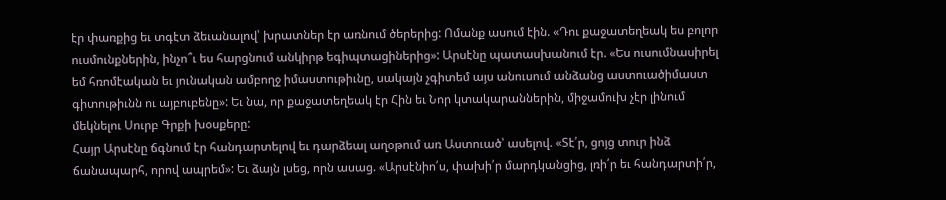էր փառքից եւ տգէտ ձեւանալով՝ խրատներ էր առնում ծերերից: Ոմանք ասում էին. «Դու քաջատեղեակ ես բոլոր ուսմունքներին, ինչո՞ւ ես հարցնում անկիրթ եգիպտացիներից»: Արսէնը պատասխանում էր. «Ես ուսումնասիրել եմ հռոմէական եւ յունական ամբողջ իմաստութիւնը, սակայն չգիտեմ այս անուսում անձանց աստուածիմաստ գիտութիւնն ու այբուբենը»: Եւ նա, որ քաջատեղեակ էր Հին եւ Նոր կտակարաններին, միջամուխ չէր լինում մեկնելու Սուրբ Գրքի խօսքերը:
Հայր Արսէնը ճգնում էր հանդարտելով եւ դարձեալ աղօթում առ Աստուած՝ ասելով. «Տէ՛ր, ցոյց տուր ինձ ճանապարհ, որով ապրեմ»: Եւ ձայն լսեց, որն ասաց. «Արսէնիո՛ս, փախի՛ր մարդկանցից, լռի՛ր եւ հանդարտի՛ր,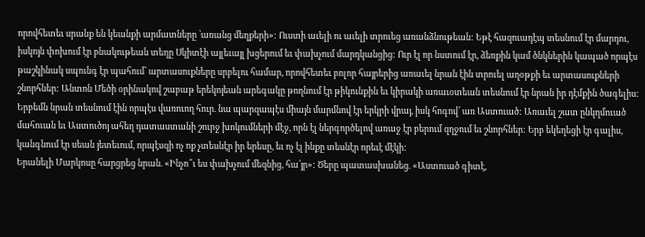որովհետեւ սրանք են կեանքի արմատները ՝առանց մեղքերի»: Ուստի աւելի ու աւելի տրուեց առանձնութեան: Եթէ հազուադէպ տեսնում էր մարդու, իսկոյն փոխում էր բնակութեան տեղը Սկիտէի այլեւայլ խցերում եւ փախչում մարդկանցից: Ուր էլ որ նստում էր, ձեռքին կամ ծնկներին կապած որպէս թաշկինակ սպունգ էր պահում՝ արտասուքները սրբելու համար, որովհետեւ բոլոր հայրերից առաւել նրան էին տրուել աղօթքի եւ արտասուքների շնորհներ: Անտոն Մեծի օրինակով շաբաթ երեկոյեան արեգակը թողնում էր թիկունքին եւ կիրակի առաւօտեան տեսնում էր նրան իր դէմքին ծագելիս: Երբեմն նրան տեսնում էին որպէս վառուող հուր. նա պարզապէս միայն մարմնով էր երկրի վրայ, իսկ հոգով՝ առ Աստուած: Առաւել շատ ընկղմուած մահուան եւ Աստուծոյ ահեղ դատաստանի շուրջ խոկումների մէջ, որն էլ ներգործելով առաջ էր բերում զղջում եւ շնորհներ: Երբ եկեղեցի էր գալիս, կանգնում էր սեան յետեւում, որպէսզի ոչ ոք չտեսնէր իր երեսը, եւ ոչ էլ ինքը տեսնէր որեւէ մէկի:
Երանելի Մարկոսը հարցրեց նրան. «Ինչո՞ւ ես փախչում մեզնից, հա՛յր»: Ծերը պատասխանեց. «Աստուած գիտէ,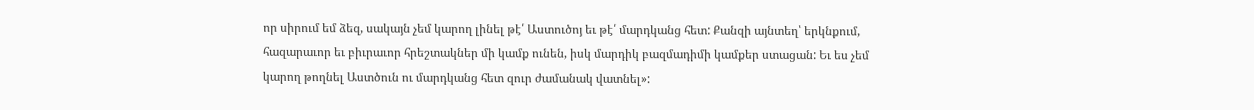որ սիրում եմ ձեզ, սակայն չեմ կարող լինել թէ՛ Աստուծոյ եւ թէ՛ մարդկանց հետ: Քանզի այնտեղ՝ երկնքում, հազարաւոր եւ բիւրաւոր հրեշտակներ մի կամք ունեն, իսկ մարդիկ բազմադիմի կամքեր ստացան: Եւ ես չեմ կարող թողնել Աստծուն ու մարդկանց հետ զուր ժամանակ վատնել»: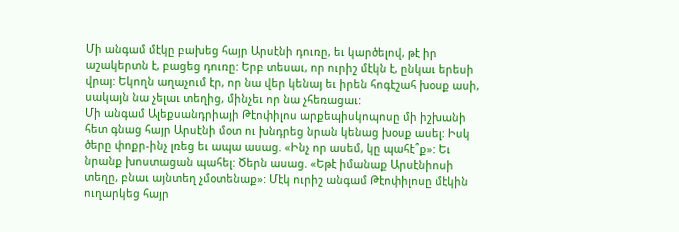Մի անգամ մէկը բախեց հայր Արսէնի դուռը, եւ կարծելով, թէ իր աշակերտն է, բացեց դուռը: Երբ տեսաւ, որ ուրիշ մէկն է, ընկաւ երեսի վրայ: Եկողն աղաչում էր, որ նա վեր կենայ եւ իրեն հոգէշահ խօսք ասի, սակայն նա չելաւ տեղից, մինչեւ որ նա չհեռացաւ:
Մի անգամ Ալեքսանդրիայի Թէոփիլոս արքեպիսկոպոսը մի իշխանի հետ գնաց հայր Արսէնի մօտ ու խնդրեց նրան կենաց խօսք ասել: Իսկ ծերը փոքր-ինչ լռեց եւ ապա ասաց. «Ինչ որ ասեմ, կը պահէ՞ք»: Եւ նրանք խոստացան պահել: Ծերն ասաց. «Եթէ իմանաք Արսէնիոսի տեղը, բնաւ այնտեղ չմօտենաք»: Մէկ ուրիշ անգամ Թէոփիլոսը մէկին ուղարկեց հայր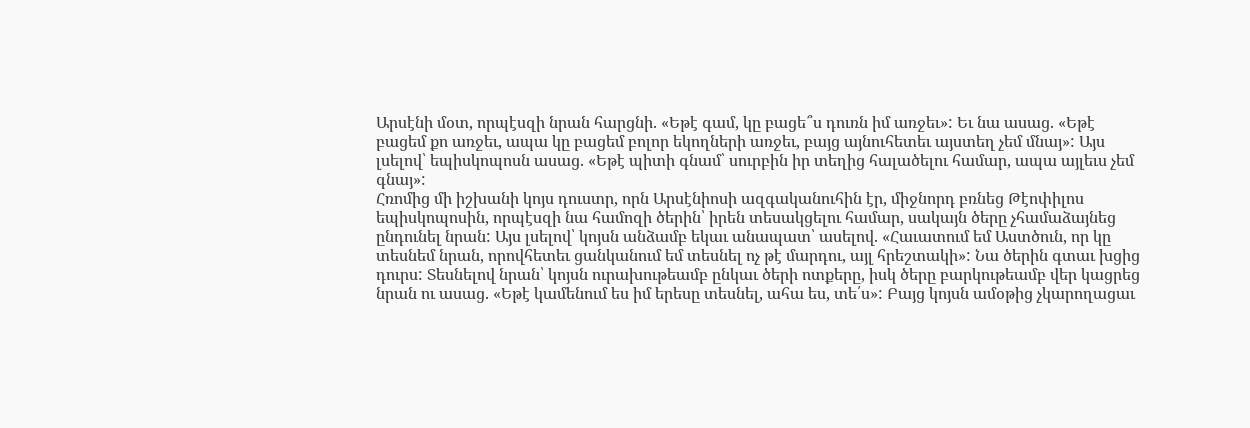Արսէնի մօտ, որպէսզի նրան հարցնի. «Եթէ գամ, կը բացե՞ս դուռն իմ առջեւ»: Եւ նա ասաց. «Եթէ բացեմ քո առջեւ, ապա կը բացեմ բոլոր եկողների առջեւ, բայց այնուհետեւ այստեղ չեմ մնայ»: Այս լսելով՝ եպիսկոպոսն ասաց. «Եթէ պիտի գնամ՝ սուրբին իր տեղից հալածելու համար, ապա այլեւս չեմ գնայ»:
Հռոմից մի իշխանի կոյս դուստր, որն Արսէնիոսի ազգականուհին էր, միջնորդ բռնեց Թէոփիլոս եպիսկոպոսին, որպէսզի նա համոզի ծերին՝ իրեն տեսակցելու համար, սակայն ծերը չհամաձայնեց ընդունել նրան: Այս լսելով՝ կոյսն անձամբ եկաւ անապատ՝ ասելով. «Հաւատում եմ Աստծուն, որ կը տեսնեմ նրան, որովհետեւ ցանկանում եմ տեսնել ոչ թէ մարդու, այլ հրեշտակի»: Նա ծերին գտաւ խցից դուրս: Տեսնելով նրան՝ կոյսն ուրախութեամբ ընկաւ ծերի ոտքերը, իսկ ծերը բարկութեամբ վեր կացրեց նրան ու ասաց. «Եթէ կամենում ես իմ երեսը տեսնել, ահա ես, տե՛ս»: Բայց կոյսն ամօթից չկարողացաւ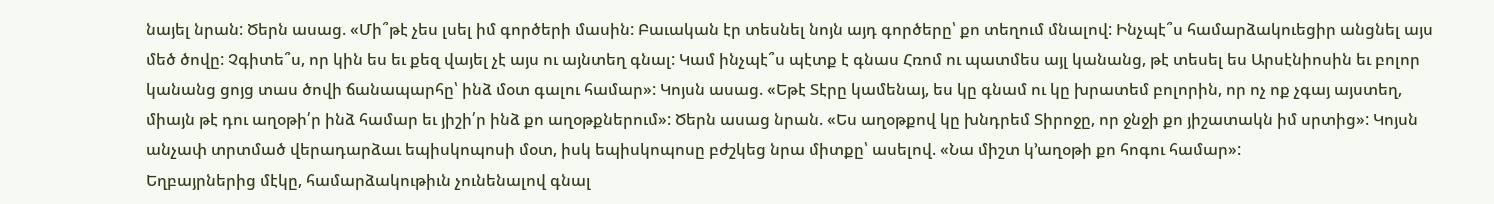նայել նրան: Ծերն ասաց. «Մի՞թէ չես լսել իմ գործերի մասին: Բաւական էր տեսնել նոյն այդ գործերը՝ քո տեղում մնալով: Ինչպէ՞ս համարձակուեցիր անցնել այս մեծ ծովը: Չգիտե՞ս, որ կին ես եւ քեզ վայել չէ այս ու այնտեղ գնալ: Կամ ինչպէ՞ս պէտք է գնաս Հռոմ ու պատմես այլ կանանց, թէ տեսել ես Արսէնիոսին եւ բոլոր կանանց ցոյց տաս ծովի ճանապարհը՝ ինձ մօտ գալու համար»: Կոյսն ասաց. «Եթէ Տէրը կամենայ, ես կը գնամ ու կը խրատեմ բոլորին, որ ոչ ոք չգայ այստեղ, միայն թէ դու աղօթի՛ր ինձ համար եւ յիշի՛ր ինձ քո աղօթքներում»: Ծերն ասաց նրան. «Ես աղօթքով կը խնդրեմ Տիրոջը, որ ջնջի քո յիշատակն իմ սրտից»: Կոյսն անչափ տրտմած վերադարձաւ եպիսկոպոսի մօտ, իսկ եպիսկոպոսը բժշկեց նրա միտքը՝ ասելով. «Նա միշտ կ՚աղօթի քո հոգու համար»:
Եղբայրներից մէկը, համարձակութիւն չունենալով գնալ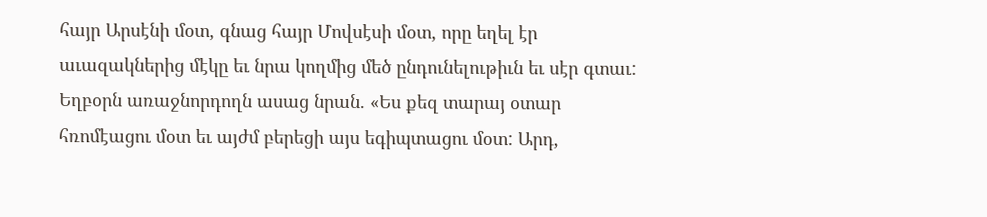հայր Արսէնի մօտ, գնաց հայր Մովսէսի մօտ, որը եղել էր աւազակներից մէկը եւ նրա կողմից մեծ ընդունելութիւն եւ սէր գտաւ: Եղբօրն առաջնորդողն ասաց նրան. «Ես քեզ տարայ օտար հռոմէացու մօտ եւ այժմ բերեցի այս եգիպտացու մօտ: Արդ,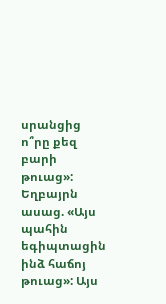սրանցից ո՞րը քեզ բարի թուաց»: Եղբայրն ասաց. «Այս պահին եգիպտացին ինձ հաճոյ թուաց»: Այս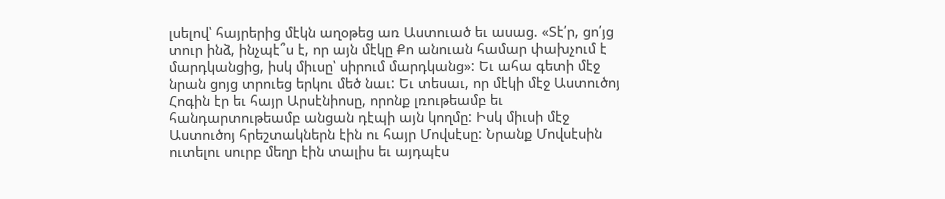լսելով՝ հայրերից մէկն աղօթեց առ Աստուած եւ ասաց. «Տէ՛ր, ցո՛յց տուր ինձ, ինչպէ՞ս է, որ այն մէկը Քո անուան համար փախչում է մարդկանցից, իսկ միւսը՝ սիրում մարդկանց»: Եւ ահա գետի մէջ նրան ցոյց տրուեց երկու մեծ նաւ: Եւ տեսաւ, որ մէկի մէջ Աստուծոյ Հոգին էր եւ հայր Արսէնիոսը, որոնք լռութեամբ եւ հանդարտութեամբ անցան դէպի այն կողմը: Իսկ միւսի մէջ Աստուծոյ հրեշտակներն էին ու հայր Մովսէսը: Նրանք Մովսէսին ուտելու սուրբ մեղր էին տալիս եւ այդպէս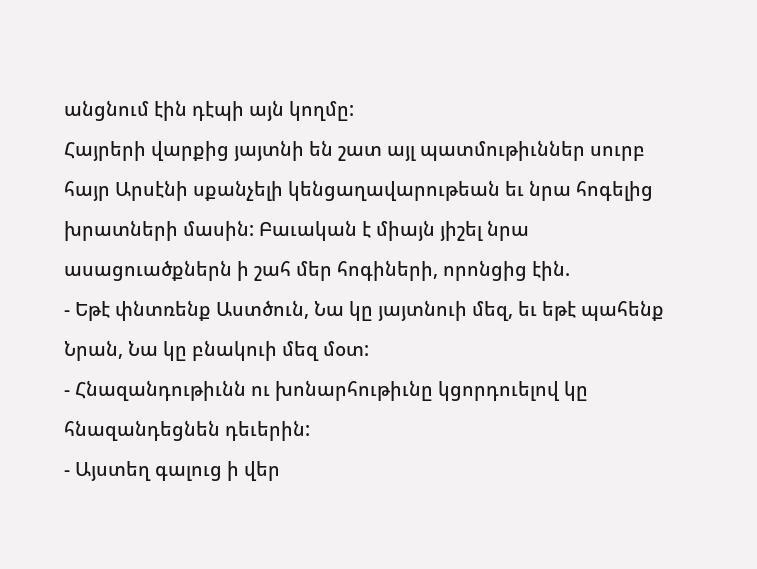անցնում էին դէպի այն կողմը:
Հայրերի վարքից յայտնի են շատ այլ պատմութիւններ սուրբ հայր Արսէնի սքանչելի կենցաղավարութեան եւ նրա հոգելից խրատների մասին: Բաւական է միայն յիշել նրա ասացուածքներն ի շահ մեր հոգիների, որոնցից էին.
- Եթէ փնտռենք Աստծուն, Նա կը յայտնուի մեզ, եւ եթէ պահենք Նրան, Նա կը բնակուի մեզ մօտ:
- Հնազանդութիւնն ու խոնարհութիւնը կցորդուելով կը հնազանդեցնեն դեւերին:
- Այստեղ գալուց ի վեր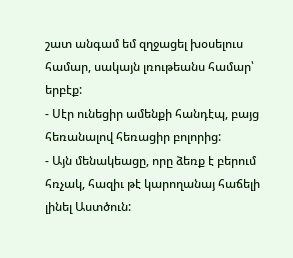շատ անգամ եմ զղջացել խօսելուս համար, սակայն լռութեանս համար՝ երբէք:
- Սէր ունեցիր ամենքի հանդէպ, բայց հեռանալով հեռացիր բոլորից:
- Այն մենակեացը, որը ձեռք է բերում հռչակ, հազիւ թէ կարողանայ հաճելի լինել Աստծուն: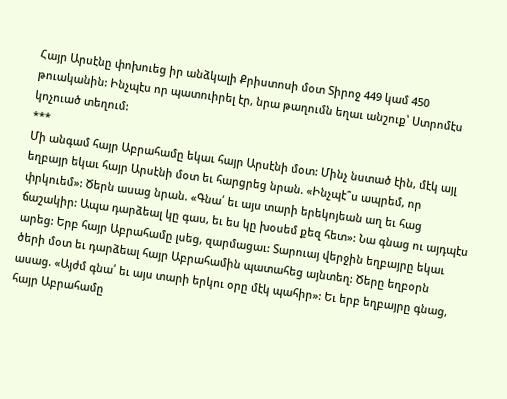Հայր Արսէնը փոխուեց իր անձկալի Քրիստոսի մօտ Տիրոջ 449 կամ 450 թուականին: Ինչպէս որ պատուիրել էր, նրա թաղումն եղաւ անշուք՝ Ստրոմէս կոչուած տեղում:
***
Մի անգամ հայր Աբրահամը եկաւ հայր Արսէնի մօտ: Մինչ նստած էին, մէկ այլ եղբայր եկաւ հայր Արսէնի մօտ եւ հարցրեց նրան. «Ինչպէ՞ս ապրեմ, որ փրկուեմ»: Ծերն ասաց նրան. «Գնա՛ եւ այս տարի երեկոյեան աղ եւ հաց ճաշակիր: Ապա դարձեալ կը գաս, եւ ես կը խօսեմ քեզ հետ»: Նա գնաց ու այդպէս արեց: Երբ հայր Աբրահամը լսեց, զարմացաւ: Տարուայ վերջին եղբայրը եկաւ ծերի մօտ եւ դարձեալ հայր Աբրահամին պատահեց այնտեղ: Ծերը եղբօրն ասաց. «Այժմ գնա՛ եւ այս տարի երկու օրը մէկ պահիր»: Եւ երբ եղբայրը գնաց, հայր Աբրահամը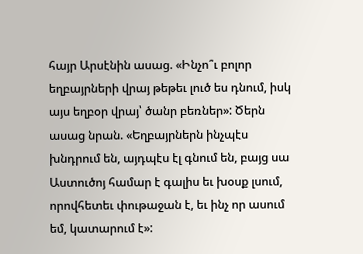հայր Արսէնին ասաց. «Ինչո՞ւ բոլոր եղբայրների վրայ թեթեւ լուծ ես դնում, իսկ այս եղբօր վրայ՝ ծանր բեռներ»: Ծերն ասաց նրան. «Եղբայրներն ինչպէս խնդրում են, այդպէս էլ գնում են, բայց սա Աստուծոյ համար է գալիս եւ խօսք լսում, որովհետեւ փութաջան է, եւ ինչ որ ասում եմ, կատարում է»: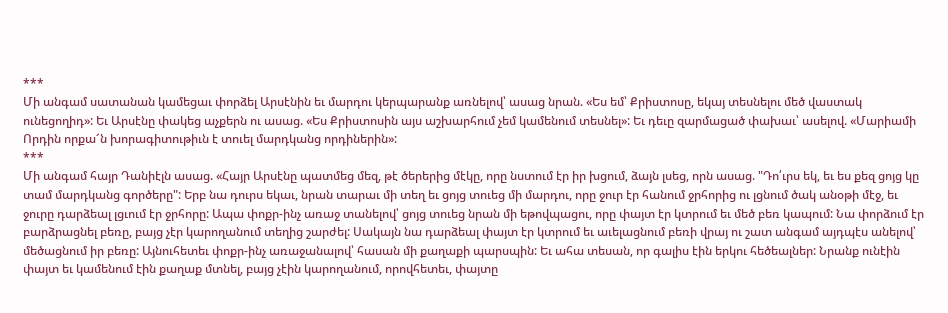***
Մի անգամ սատանան կամեցաւ փորձել Արսէնին եւ մարդու կերպարանք առնելով՝ ասաց նրան. «Ես եմ՝ Քրիստոսը, եկայ տեսնելու մեծ վաստակ ունեցողիդ»: Եւ Արսէնը փակեց աչքերն ու ասաց. «Ես Քրիստոսին այս աշխարհում չեմ կամենում տեսնել»: Եւ դեւը զարմացած փախաւ՝ ասելով. «Մարիամի Որդին որքա՜ն խորագիտութիւն է տուել մարդկանց որդիներին»:
***
Մի անգամ հայր Դանիէլն ասաց. «Հայր Արսէնը պատմեց մեզ, թէ ծերերից մէկը, որը նստում էր իր խցում, ձայն լսեց, որն ասաց. "Դո՛ւրս եկ, եւ ես քեզ ցոյց կը տամ մարդկանց գործերը": Երբ նա դուրս եկաւ, նրան տարաւ մի տեղ եւ ցոյց տուեց մի մարդու, որը ջուր էր հանում ջրհորից ու լցնում ծակ անօթի մէջ, եւ ջուրը դարձեալ լցւում էր ջրհորը: Ապա փոքր-ինչ առաջ տանելով՝ ցոյց տուեց նրան մի եթովպացու, որը փայտ էր կտրում եւ մեծ բեռ կապում: Նա փորձում էր բարձրացնել բեռը, բայց չէր կարողանում տեղից շարժել: Սակայն նա դարձեալ փայտ էր կտրում եւ աւելացնում բեռի վրայ ու շատ անգամ այդպէս անելով՝ մեծացնում իր բեռը: Այնուհետեւ փոքր-ինչ առաջանալով՝ հասան մի քաղաքի պարսպին: Եւ ահա տեսան, որ գալիս էին երկու հեծեալներ: Նրանք ունէին փայտ եւ կամենում էին քաղաք մտնել, բայց չէին կարողանում, որովհետեւ, փայտը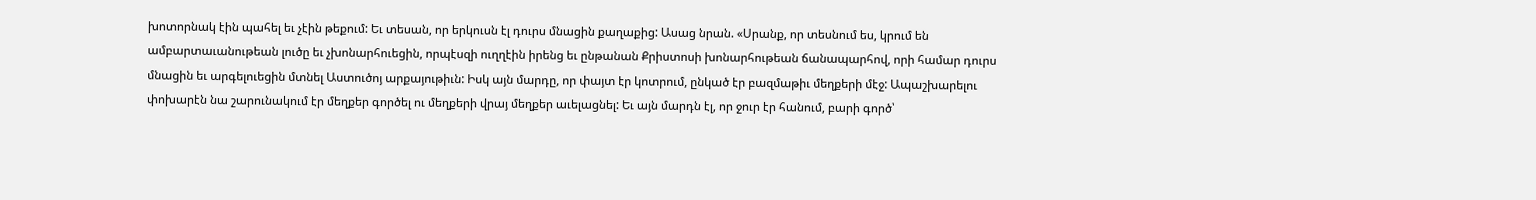խոտորնակ էին պահել եւ չէին թեքում: Եւ տեսան, որ երկուսն էլ դուրս մնացին քաղաքից: Ասաց նրան. «Սրանք, որ տեսնում ես, կրում են ամբարտաւանութեան լուծը եւ չխոնարհուեցին, որպէսզի ուղղէին իրենց եւ ընթանան Քրիստոսի խոնարհութեան ճանապարհով, որի համար դուրս մնացին եւ արգելուեցին մտնել Աստուծոյ արքայութիւն: Իսկ այն մարդը, որ փայտ էր կոտրում, ընկած էր բազմաթիւ մեղքերի մէջ: Ապաշխարելու փոխարէն նա շարունակում էր մեղքեր գործել ու մեղքերի վրայ մեղքեր աւելացնել: Եւ այն մարդն էլ, որ ջուր էր հանում, բարի գործ՝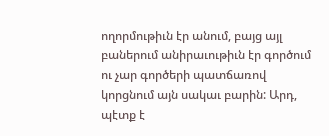ողորմութիւն էր անում, բայց այլ բաներում անիրաւութիւն էր գործում ու չար գործերի պատճառով կորցնում այն սակաւ բարին: Արդ, պէտք է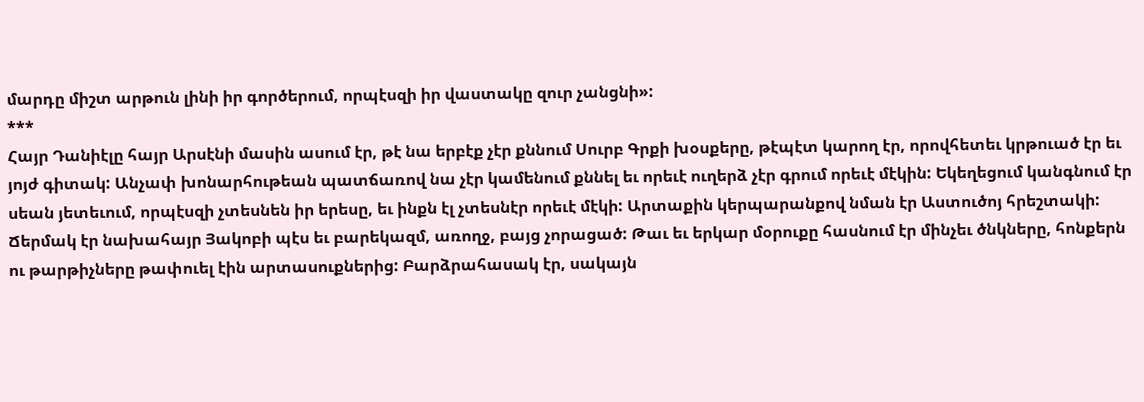մարդը միշտ արթուն լինի իր գործերում, որպէսզի իր վաստակը զուր չանցնի»:
***
Հայր Դանիէլը հայր Արսէնի մասին ասում էր, թէ նա երբէք չէր քննում Սուրբ Գրքի խօսքերը, թէպէտ կարող էր, որովհետեւ կրթուած էր եւ յոյժ գիտակ: Անչափ խոնարհութեան պատճառով նա չէր կամենում քննել եւ որեւէ ուղերձ չէր գրում որեւէ մէկին: Եկեղեցում կանգնում էր սեան յետեւում, որպէսզի չտեսնեն իր երեսը, եւ ինքն էլ չտեսնէր որեւէ մէկի: Արտաքին կերպարանքով նման էր Աստուծոյ հրեշտակի: Ճերմակ էր նախահայր Յակոբի պէս եւ բարեկազմ, առողջ, բայց չորացած: Թաւ եւ երկար մօրուքը հասնում էր մինչեւ ծնկները, հոնքերն ու թարթիչները թափուել էին արտասուքներից: Բարձրահասակ էր, սակայն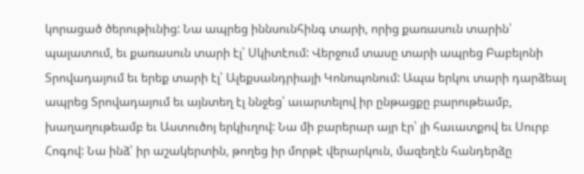կորացած ծերութիւնից: Նա ապրեց իննսունհինգ տարի, որից քառասուն տարին՝ պալատում, եւ քառասուն տարի էլ՝ Սկիտէում: Վերջում տասը տարի ապրեց Բաբելոնի Տրովադայում եւ երեք տարի էլ՝ Ալեքսանդրիայի Կոնոպոնում: Ապա երկու տարի դարձեալ ապրեց Տրովադայում եւ այնտեղ էլ ննջեց՝ աւարտելով իր ընթացքը բարութեամբ, խաղաղութեամբ եւ Աստուծոյ երկիւղով: Նա մի բարերար այր էր՝ լի հաւատքով եւ Սուրբ Հոգով: Նա ինձ՝ իր աշակերտին, թողեց իր մորթէ վերարկուն, մազեղէն հանդերձը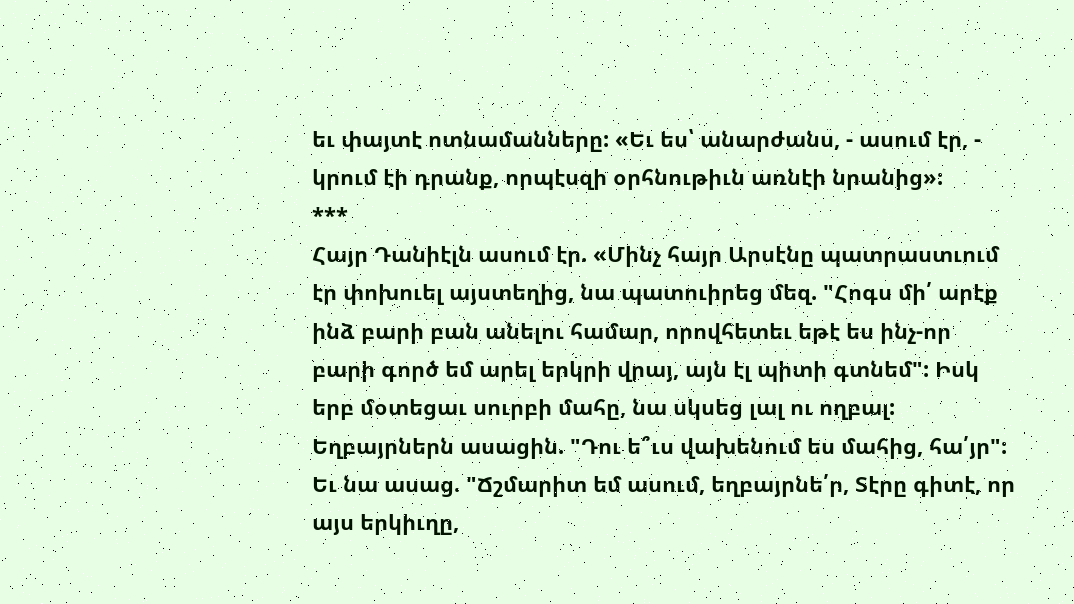եւ փայտէ ոտնամանները: «Եւ ես՝ անարժանս, - ասում էր, - կրում էի դրանք, որպէսզի օրհնութիւն առնէի նրանից»:
***
Հայր Դանիէլն ասում էր. «Մինչ հայր Արսէնը պատրաստւում էր փոխուել այստեղից, նա պատուիրեց մեզ. "Հոգս մի՛ արէք ինձ բարի բան անելու համար, որովհետեւ եթէ ես ինչ-որ բարի գործ եմ արել երկրի վրայ, այն էլ պիտի գտնեմ": Իսկ երբ մօտեցաւ սուրբի մահը, նա սկսեց լալ ու ողբալ: Եղբայրներն ասացին. "Դու ե՞ւս վախենում ես մահից, հա՛յր": Եւ նա ասաց. "Ճշմարիտ եմ ասում, եղբայրնե՛ր, Տէրը գիտէ, որ այս երկիւղը,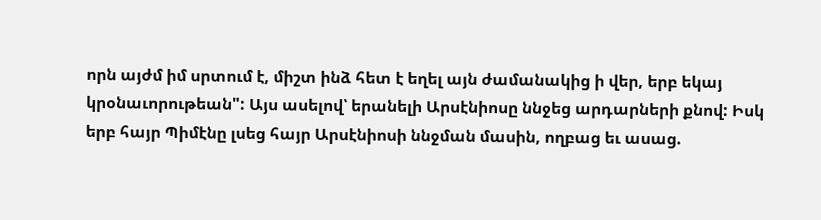որն այժմ իմ սրտում է, միշտ ինձ հետ է եղել այն ժամանակից ի վեր, երբ եկայ կրօնաւորութեան": Այս ասելով՝ երանելի Արսէնիոսը ննջեց արդարների քնով: Իսկ երբ հայր Պիմէնը լսեց հայր Արսէնիոսի ննջման մասին, ողբաց եւ ասաց.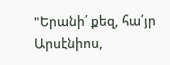"Երանի՛ քեզ, հա՛յր Արսէնիոս,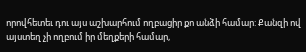որովհետեւ դու այս աշխարհում ողբացիր քո անձի համար: Քանզի ով այստեղ չի ողբում իր մեղքերի համար,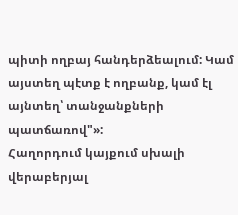պիտի ողբայ հանդերձեալում: Կամ այստեղ պէտք է ողբանք, կամ էլ այնտեղ՝ տանջանքների պատճառով"»:
Հաղորդում կայքում սխալի վերաբերյալ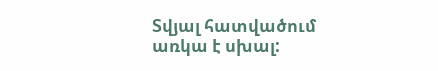Տվյալ հատվածում առկա է սխալ: